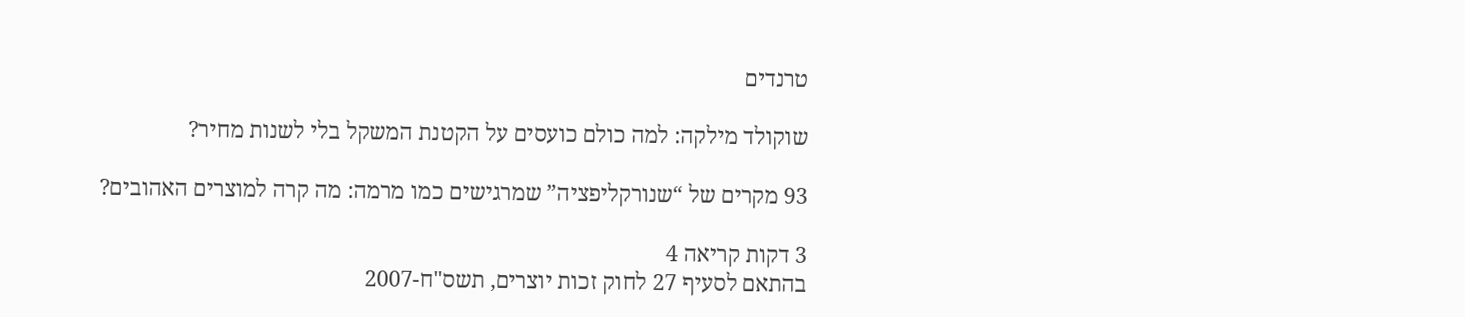טרנדים

שוקולד מילקה: למה כולם כועסים על הקטנת המשקל בלי לשנות מחיר?

93 מקרים של “שנורקליפציה” שמרגישים כמו מרמה: מה קרה למוצרים האהובים?

3 דקות קריאה 4
בהתאם לסעיף 27 לחוק זכות יוצרים, תשס"ח-2007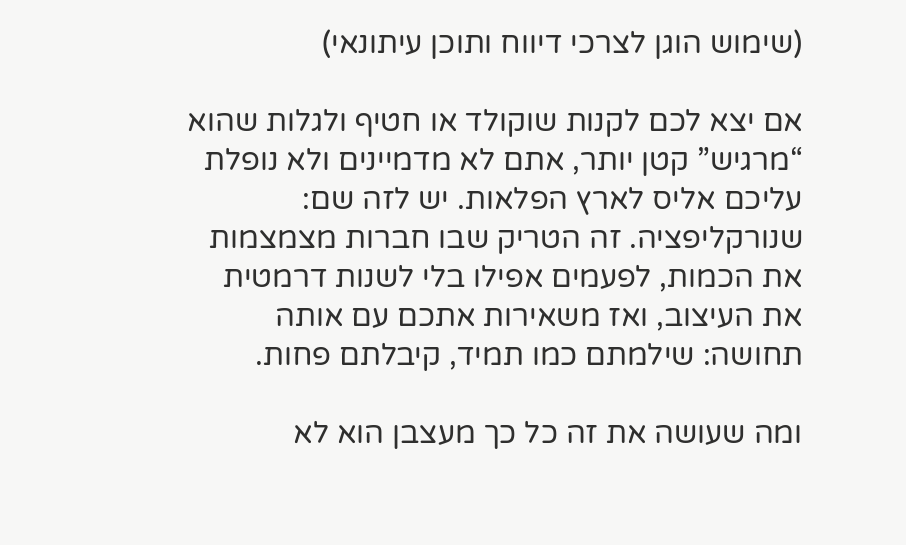(שימוש הוגן לצרכי דיווח ותוכן עיתונאי)

אם יצא לכם לקנות שוקולד או חטיף ולגלות שהוא “מרגיש” קטן יותר, אתם לא מדמיינים ולא נופלת עליכם אליס לארץ הפלאות. יש לזה שם: שנורקליפציה. זה הטריק שבו חברות מצמצמות את הכמות, לפעמים אפילו בלי לשנות דרמטית את העיצוב, ואז משאירות אתכם עם אותה תחושה: שילמתם כמו תמיד, קיבלתם פחות.

ומה שעושה את זה כל כך מעצבן הוא לא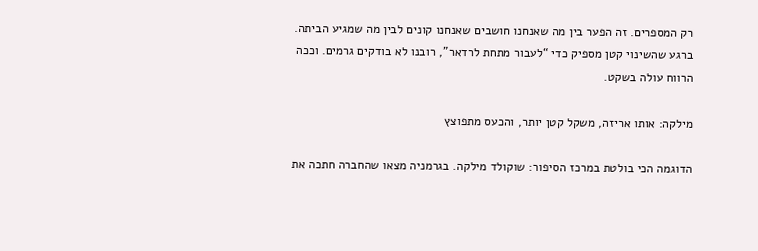רק המספרים. זה הפער בין מה שאנחנו חושבים שאנחנו קונים לבין מה שמגיע הביתה. ברגע שהשינוי קטן מספיק כדי “לעבור מתחת לרדאר”, רובנו לא בודקים גרמים. וככה הרווח עולה בשקט.

מילקה: אותו אריזה, משקל קטן יותר, והכעס מתפוצץ

הדוגמה הכי בולטת במרכז הסיפור: שוקולד מילקה. בגרמניה מצאו שהחברה חתכה את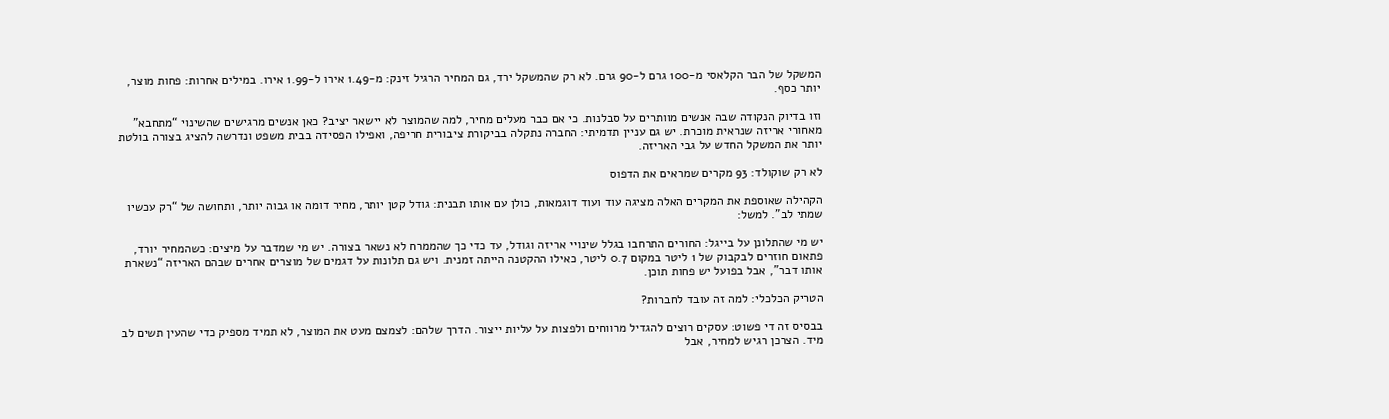המשקל של הבר הקלאסי מ-100 גרם ל-90 גרם. לא רק שהמשקל ירד, גם המחיר הרגיל זינק: מ-1.49 אירו ל-1.99 אירו. במילים אחרות: פחות מוצר, יותר כסף.

וזו בדיוק הנקודה שבה אנשים מוותרים על סבלנות. כי אם כבר מעלים מחיר, למה שהמוצר לא יישאר יציב? כאן אנשים מרגישים שהשינוי “מתחבא” מאחורי אריזה שנראית מוכרת. יש גם עניין תדמיתי: החברה נתקלה בביקורת ציבורית חריפה, ואפילו הפסידה בבית משפט ונדרשה להציג בצורה בולטת יותר את המשקל החדש על גבי האריזה.

לא רק שוקולד: 93 מקרים שמראים את הדפוס

הקהילה שאוספת את המקרים האלה מציגה עוד ועוד דוגמאות, כולן עם אותו תבנית: גודל קטן יותר, מחיר דומה או גבוה יותר, ותחושה של “רק עכשיו שמתי לב”. למשל:

יש מי שהתלונן על בייגל: החורים התרחבו בגלל שינויי אריזה וגודל, עד כדי כך שהממרח לא נשאר בצורה. יש מי שמדבר על מיצים: כשהמחיר יורד, פתאום חוזרים לבקבוק של 1 ליטר במקום 0.7 ליטר, כאילו ההקטנה הייתה זמנית. ויש גם תלונות על דגמים של מוצרים אחרים שבהם האריזה “נשארת אותו דבר”, אבל בפועל יש פחות תוכן.

הטריק הכלכלי: למה זה עובד לחברות?

בבסיס זה די פשוט: עסקים רוצים להגדיל מרווחים ולפצות על עליות ייצור. הדרך שלהם: לצמצם מעט את המוצר, לא תמיד מספיק כדי שהעין תשים לב מיד. הצרכן רגיש למחיר, אבל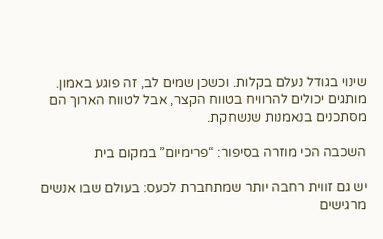שינוי בגודל נעלם בקלות. וכשכן שמים לב, זה פוגע באמון. מותגים יכולים להרוויח בטווח הקצר, אבל לטווח הארוך הם מסתכנים בנאמנות שנשחקת.

השכבה הכי מוזרה בסיפור: “פרימיום” במקום בית

יש גם זווית רחבה יותר שמתחברת לכעס: בעולם שבו אנשים מרגישים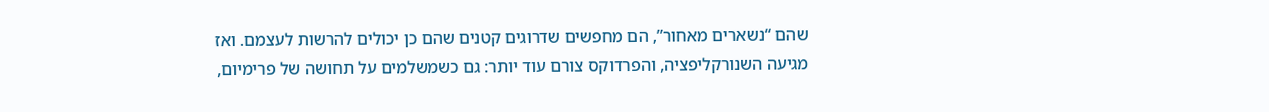שהם “נשארים מאחור”, הם מחפשים שדרוגים קטנים שהם כן יכולים להרשות לעצמם. ואז מגיעה השנורקליפציה, והפרדוקס צורם עוד יותר: גם כשמשלמים על תחושה של פרימיום,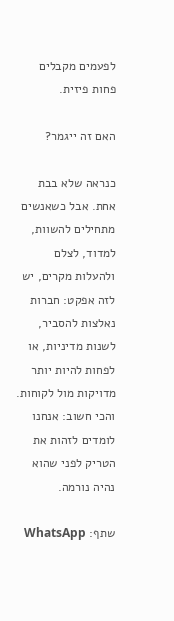לפעמים מקבלים פחות פיזית.

האם זה ייגמר?

כנראה שלא בבת אחת. אבל כשאנשים מתחילים להשוות, למדוד, לצלם ולהעלות מקרים, יש לזה אפקט: חברות נאלצות להסביר, לשנות מדיניות, או לפחות להיות יותר מדויקות מול לקוחות. והכי חשוב: אנחנו לומדים לזהות את הטריק לפני שהוא נהיה נורמה.

שתף: WhatsApp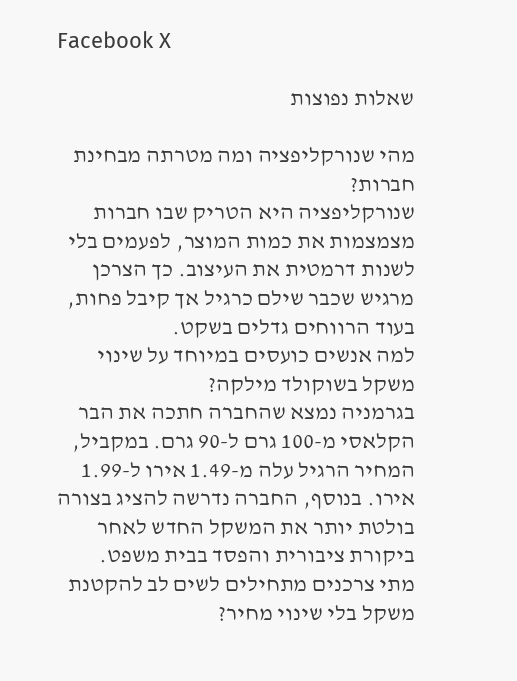Facebook X

שאלות נפוצות

מהי שנורקליפציה ומה מטרתה מבחינת חברות?
שנורקליפציה היא הטריק שבו חברות מצמצמות את כמות המוצר, לפעמים בלי לשנות דרמטית את העיצוב. כך הצרכן מרגיש שכבר שילם כרגיל אך קיבל פחות, בעוד הרווחים גדלים בשקט.
למה אנשים כועסים במיוחד על שינוי משקל בשוקולד מילקה?
בגרמניה נמצא שהחברה חתכה את הבר הקלאסי מ-100 גרם ל-90 גרם. במקביל, המחיר הרגיל עלה מ-1.49 אירו ל-1.99 אירו. בנוסף, החברה נדרשה להציג בצורה בולטת יותר את המשקל החדש לאחר ביקורת ציבורית והפסד בבית משפט.
מתי צרכנים מתחילים לשים לב להקטנת משקל בלי שינוי מחיר?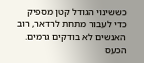כששינוי הגודל קטן מספיק כדי לעבור מתחת לרדאר, רוב האנשים לא בודקים גרמים. הכעס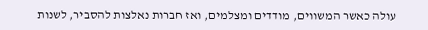עולה כאשר המשווים, מודדים ומצלמים, ואז חברות נאלצות להסביר, לשנות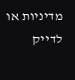מדיניות או לדייק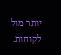יותר מול לקוחות.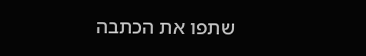שתפו את הכתבה